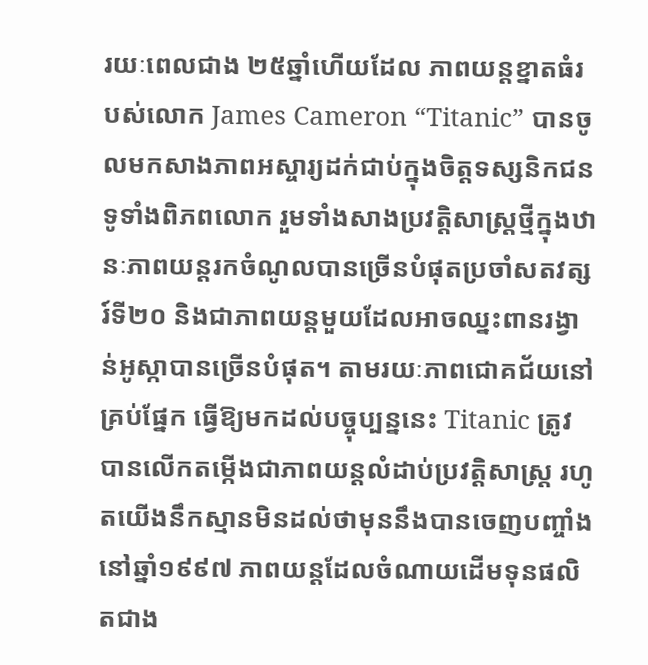រយៈពេលជាង ២៥ឆ្នាំហើយដែល ភាពយន្តខ្នាតធំរបស់លោក James Cameron “Titanic” បានចូលមកសាងភាពអស្ចារ្យដក់ជាប់ក្នុងចិត្តទស្សនិកជនទូទាំងពិភពលោក រួមទាំងសាងប្រវត្តិសាស្ត្រថ្មីក្នុងឋានៈភាពយន្តរកចំណូលបានច្រើនបំផុតប្រចាំសតវត្សរ៍ទី២០ និងជាភាពយន្តមួយដែលអាចឈ្នះពានរង្វាន់អូស្កាបានច្រើនបំផុត។ តាមរយៈភាពជោគជ័យនៅគ្រប់ផ្នែក ធ្វើឱ្យមកដល់បច្ចុប្បន្ននេះ Titanic ត្រូវបានលើកតម្កើងជាភាពយន្តលំដាប់ប្រវត្តិសាស្ត្រ រហូតយើងនឹកស្មានមិនដល់ថាមុននឹងបានចេញបញ្ចាំងនៅឆ្នាំ១៩៩៧ ភាពយន្តដែលចំណាយដើមទុនផលិតជាង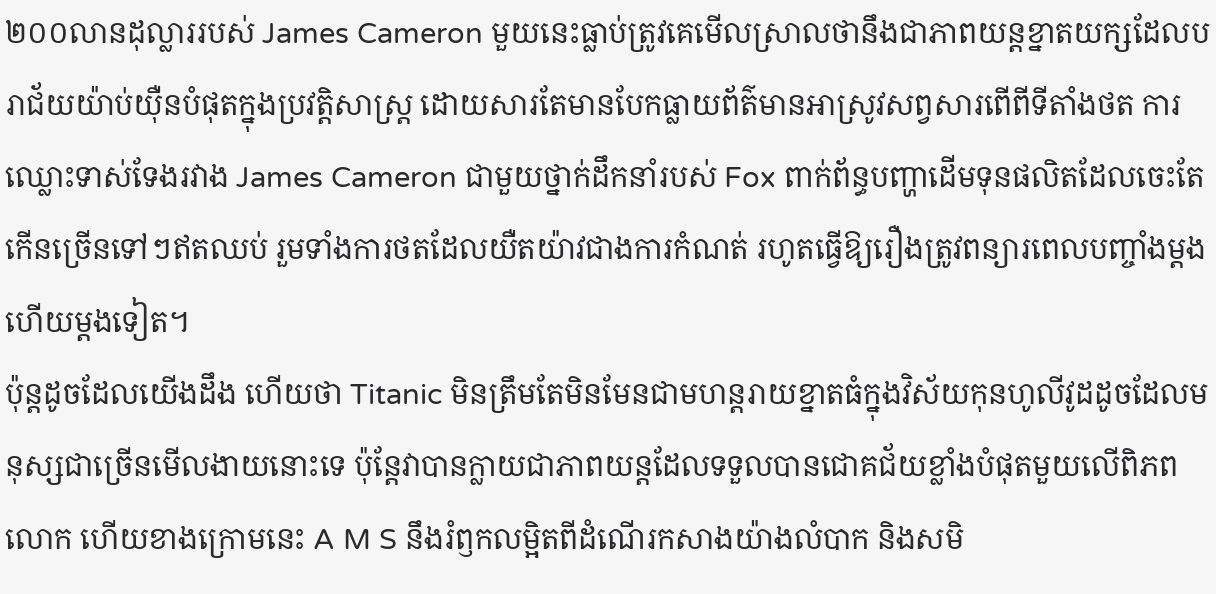២០០លានដុល្លាររបស់ James Cameron មួយនេះធ្លាប់ត្រូវគេមើលស្រាលថានឹងជាភាពយន្តខ្នាតយក្សដែលបរាជ័យយ៉ាប់យ៉ឺនបំផុតក្នុងប្រវត្តិសាស្ត្រ ដោយសារតែមានបែកធ្លាយព័ត៌មានអាស្រូវសព្វសារពើពីទីតាំងថត ការឈ្លោះទាស់ទែងរវាង James Cameron ជាមួយថ្នាក់ដឹកនាំរបស់ Fox ពាក់ព័ន្ធបញ្ហាដើមទុនផលិតដែលចេះតែកើនច្រើនទៅៗឥតឈប់ រួមទាំងការថតដែលយឺតយ៉ាវជាងការកំណត់ រហូតធ្វើឱ្យរឿងត្រូវពន្យារពេលបញ្ចាំងម្ដងហើយម្ដងទៀត។
ប៉ុន្តដូចដែលយើងដឹង ហើយថា Titanic មិនត្រឹមតែមិនមែនជាមហន្តរាយខ្នាតធំក្នុងវិស័យកុនហូលីវូដដូចដែលមនុស្សជាច្រើនមើលងាយនោះទេ ប៉ុន្តែវាបានក្លាយជាភាពយន្តដែលទទួលបានជោគជ័យខ្លាំងបំផុតមួយលើពិភពលោក ហើយខាងក្រោមនេះ A M S នឹងរំឭកលម្អិតពីដំណើរកសាងយ៉ាងលំបាក និងសមិ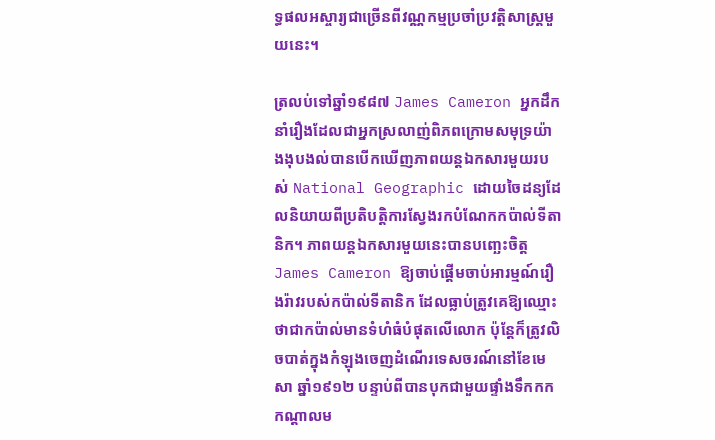ទ្ធផលអស្ចារ្យជាច្រើនពីវណ្ណកម្មប្រចាំប្រវត្តិសាស្ត្រមួយនេះ។

ត្រលប់ទៅឆ្នាំ១៩៨៧ James Cameron អ្នកដឹកនាំរឿងដែលជាអ្នកស្រលាញ់ពិភពក្រោមសមុទ្រយ៉ាងងុបងល់បានបើកឃើញភាពយន្តឯកសារមួយរបស់ National Geographic ដោយចៃដន្យដែលនិយាយពីប្រតិបត្តិការស្វែងរកបំណែកកប៉ាល់ទីតានិក។ ភាពយន្តឯកសារមួយនេះបានបញ្ឆេះចិត្ត James Cameron ឱ្យចាប់ផ្ដើមចាប់អារម្មណ៍រឿងរ៉ាវរបស់កប៉ាល់ទីតានិក ដែលធ្លាប់ត្រូវគេឱ្យឈ្មោះថាជាកប៉ាល់មានទំហំធំបំផុតលើលោក ប៉ុន្តែក៏ត្រូវលិចបាត់ក្នុងកំឡុងចេញដំណើរទេសចរណ៍នៅខែមេសា ឆ្នាំ១៩១២ បន្ទាប់ពីបានបុកជាមួយផ្ទាំងទឹកកកកណ្ដាលម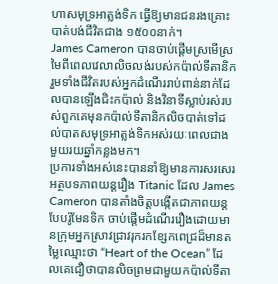ហាសមុទ្រអាត្លង់ទិក ធ្វើឱ្យមានជនរងគ្រោះបាត់បង់ជីវិតជាង ១៥០០នាក់។
James Cameron បានចាប់ផ្ដើមស្រមើស្រមៃពីពេលវេលាលិចលង់របស់កប៉ាល់ទីតានិក រួមទាំងជីវិតរបស់អ្នកដំណើររាប់ពាន់នាក់ដែលបានឡើងជិះកប៉ាល់ និងវិនាទីស្លាប់រស់របស់ពួកគេមុនកប៉ាល់ទីតានិកលិចបាត់ទៅដល់បាតសមុទ្រអាត្លង់ទិកអស់រយៈពេលជាងមួយរយឆ្នាំកន្លងមក។
ប្រការទាំងអស់នេះបាននាំឱ្យមានការសរសេរអត្ថបទភាពយន្តរឿង Titanic ដែល James Cameron បានតាំងចិត្តបង្កើតជាភាពយន្តបែបរ៉ូមែនទិក ចាប់ផ្ដើមដំណើររឿងដោយមានក្រុមអ្នកស្រាវជ្រាវរុករកខ្សែកពេជ្រដ៏មានតម្លៃឈ្មោះថា “Heart of the Ocean” ដែលគេជឿថាបានលិចព្រមជាមួយកប៉ាល់ទីតា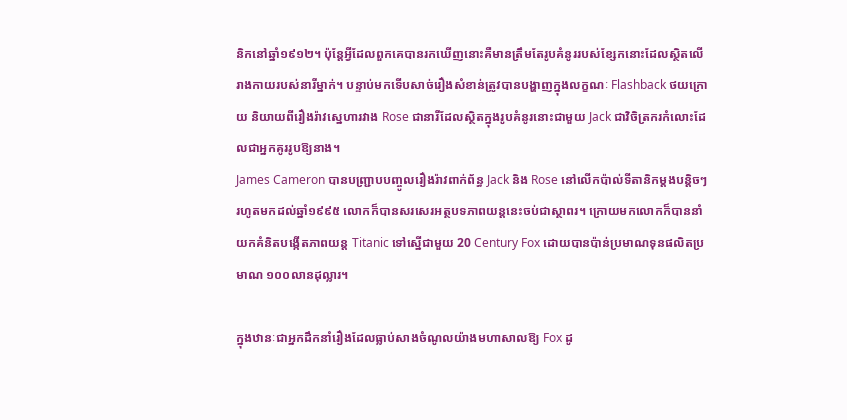និកនៅឆ្នាំ១៩១២។ ប៉ុន្តែអ្វីដែលពួកគេបានរកឃើញនោះគឺមានត្រឹមតែរូបគំនូររបស់ខ្សែកនោះដែលស្ថិតលើរាងកាយរបស់នារីម្នាក់។ បន្ទាប់មកទើបសាច់រឿងសំខាន់ត្រូវបានបង្ហាញក្នុងលក្ខណៈ Flashback ថយក្រោយ និយាយពីរឿងរ៉ាវស្នេហារវាង Rose ជានារីដែលស្ថិតក្នុងរូបគំនូរនោះជាមួយ Jack ជាវិចិត្រករកំលោះដែលជាអ្នកគូររូបឱ្យនាង។
James Cameron បានបញ្ជ្រាបបញ្ចូលរឿងរ៉ាវពាក់ព័ន្ធ Jack និង Rose នៅលើកប៉ាល់ទីតានិកម្ដងបន្តិចៗ រហូតមកដល់ឆ្នាំ១៩៩៥ លោកក៏បានសរសេរអត្ថបទភាពយន្តនេះចប់ជាស្ថាពរ។ ក្រោយមកលោកក៏បាននាំយកគំនិតបង្កើតភាពយន្ត Titanic ទៅស្នើជាមួយ 20 Century Fox ដោយបានប៉ាន់ប្រមាណទុនផលិតប្រមាណ ១០០លានដុល្លារ។

ក្នុងឋានៈជាអ្នកដឹកនាំរឿងដែលធ្លាប់សាងចំណូលយ៉ាងមហាសាលឱ្យ Fox ដូ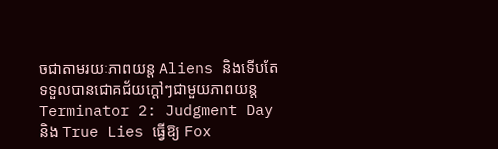ចជាតាមរយៈភាពយន្ត Aliens និងទើបតែទទួលបានជោគជ័យក្ដៅៗជាមួយភាពយន្ត Terminator 2: Judgment Day និង True Lies ធ្វើឱ្យ Fox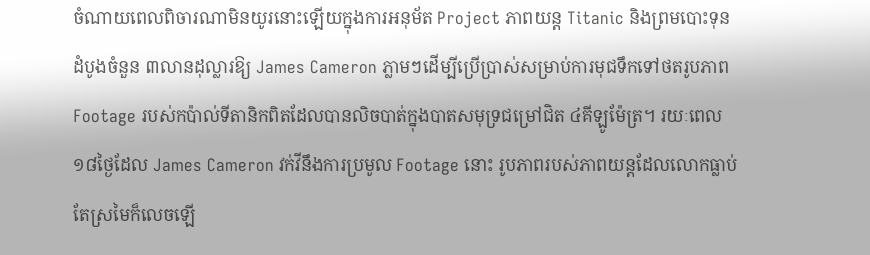ចំណាយពេលពិចារណាមិនយូរនោះឡើយក្នុងការអនុម័ត Project ភាពយន្ត Titanic និងព្រមបោះទុនដំបូងចំនួន ៣លានដុល្លារឱ្យ James Cameron ភ្លាមៗដើម្បីប្រើប្រាស់សម្រាប់ការមុជទឹកទៅថតរូបភាព Footage របស់កប៉ាល់ទីតានិកពិតដែលបានលិចបាត់ក្នុងបាតសមុទ្រជម្រៅជិត ៤គីឡូម៉ែត្រ។ រយៈពេល ១៨ថ្ងៃដែល James Cameron វក់វីនឹងការប្រមូល Footage នោះ រូបភាពរបស់ភាពយន្តដែលលោកធ្លាប់តែស្រមៃក៏លេចឡើ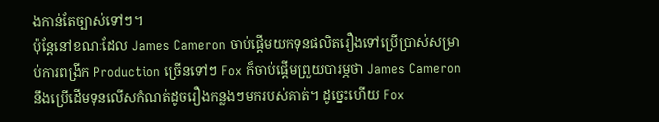ងកាន់តែច្បាស់ទៅៗ។
ប៉ុន្តែនៅខណៈដែល James Cameron ចាប់ផ្ដើមយកទុនផលិតរឿងទៅប្រើប្រាស់សម្រាប់ការពង្រីក Production ច្រើនទៅៗ Fox ក៏ចាប់ផ្ដើមព្រួយបារម្ភថា James Cameron នឹងប្រើដើមទុនលើសកំណត់ដូចរឿងកន្លងៗមករបស់គាត់។ ដូច្នេះហើយ Fox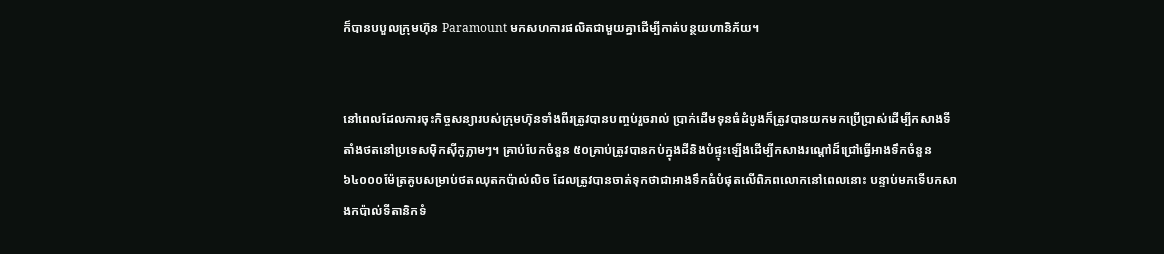ក៏បានបបួលក្រុមហ៊ុន Paramount មកសហការផលិតជាមួយគ្នាដើម្បីកាត់បន្ថយហានិភ័យ។


នៅពេលដែលការចុះកិច្ចសន្យារបស់ក្រុមហ៊ុនទាំងពីរត្រូវបានបញ្ចប់រួចរាល់ ប្រាក់ដើមទុនធំដំបូងក៏ត្រូវបានយកមកប្រើប្រាស់ដើម្បីកសាងទីតាំងថតនៅប្រទេសម៉ិកស៊ីកូភ្លាមៗ។ គ្រាប់បែកចំនួន ៥០គ្រាប់ត្រូវបានកប់ក្នុងដីនិងបំផ្ទុះឡើងដើម្បីកសាងរណ្ដៅដ៏ជ្រៅធ្វើអាងទឹកចំនួន ៦៤០០០ម៉ែត្រគូបសម្រាប់ថតឈុតកប៉ាល់លិច ដែលត្រូវបានចាត់ទុកថាជាអាងទឹកធំបំផុតលើពិភពលោកនៅពេលនោះ បន្ទាប់មកទើបកសាងកប៉ាល់ទីតានិកទំ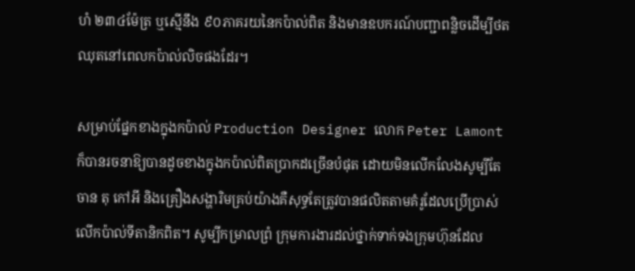ហំ ២៣៤ម៉ែត្រ ឬស្មើនឹង ៩០ភាគរយនៃកប៉ាល់ពិត និងមានឧបករណ៍បញ្ជាពន្លិចដើម្បីថតឈុតនៅពេលកប៉ាល់លិចផងដែរ។

សម្រាប់ផ្នែកខាងក្នុងកប៉ាល់ Production Designer លោក Peter Lamont ក៏បានរចនាឱ្យបានដូចខាងក្នុងកប៉ាល់ពិតប្រាកដច្រើនបំផុត ដោយមិនលើកលែងសូម្បីតែចាន តុ កៅអី និងគ្រឿងសង្ហារិមគ្រប់យ៉ាងគឺសុទ្ធតែត្រូវបានផលិតតាមគំរូដែលប្រើប្រាស់លើកប៉ាល់ទីតានិកពិត។ សូម្បីកម្រាលព្រំ ក្រុមការងារដល់ថ្នាក់ទាក់ទងក្រុមហ៊ុនដែល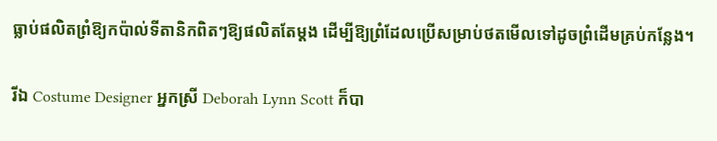ធ្លាប់ផលិតព្រំឱ្យកប៉ាល់ទីតានិកពិតៗឱ្យផលិតតែម្ដង ដើម្បីឱ្យព្រំដែលប្រើសម្រាប់ថតមើលទៅដូចព្រំដើមគ្រប់កន្លែង។

រីឯ Costume Designer អ្នកស្រី Deborah Lynn Scott ក៏បា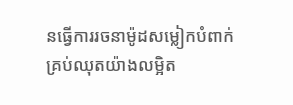នធ្វើការរចនាម៉ូដសម្លៀកបំពាក់គ្រប់ឈុតយ៉ាងលម្អិត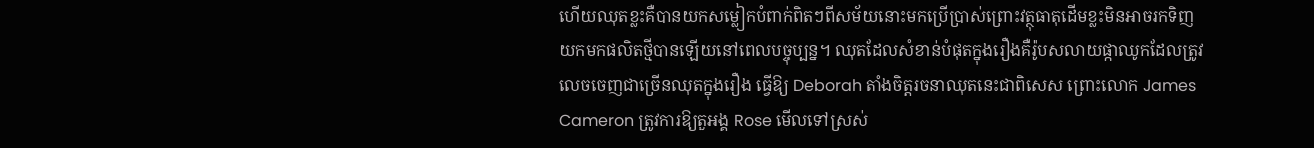ហើយឈុតខ្លះគឺបានយកសម្លៀកបំពាក់ពិតៗពីសម័យនោះមកប្រើប្រាស់ព្រោះវត្ថុធាតុដើមខ្លះមិនអាចរកទិញយកមកផលិតថ្មីបានឡើយនៅពេលបច្ចុប្បន្ន។ ឈុតដែលសំខាន់បំផុតក្នុងរឿងគឺរ៉ូបសលាយផ្កាឈូកដែលត្រូវលេចចេញជាច្រើនឈុតក្នុងរឿង ធ្វើឱ្យ Deborah តាំងចិត្តរចនាឈុតនេះជាពិសេស ព្រោះលោក James Cameron ត្រូវការឱ្យតួអង្គ Rose មើលទៅស្រស់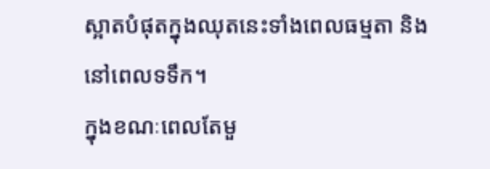ស្អាតបំផុតក្នុងឈុតនេះទាំងពេលធម្មតា និងនៅពេលទទឹក។
ក្នុងខណៈពេលតែមួ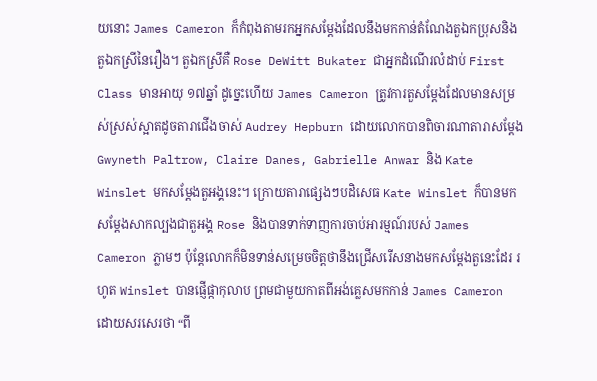យនោះ James Cameron ក៏កំពុងតាមរកអ្នកសម្ដែងដែលនឹងមកកាន់តំណែងតួឯកប្រុសនិងតួឯកស្រីនៃរឿង។ តួឯកស្រីគឺ Rose DeWitt Bukater ជាអ្នកដំណើរលំដាប់ First Class មានអាយុ ១៧ឆ្នាំ ដូច្នេះហើយ James Cameron ត្រូវការតួសម្ដែងដែលមានសម្រស់ស្រស់ស្អាតដូចតារាជើងចាស់ Audrey Hepburn ដោយលោកបានពិចារណាតារាសម្ដែង Gwyneth Paltrow, Claire Danes, Gabrielle Anwar និង Kate Winslet មកសម្ដែងតួអង្គនេះ។ ក្រោយតារាផ្សេងៗបដិសេធ Kate Winslet ក៏បានមកសម្ដែងសាកល្បងជាតួអង្គ Rose និងបានទាក់ទាញការចាប់អារម្មណ៍របស់ James Cameron ភ្លាមៗ ប៉ុន្តែលោកក៏មិនទាន់សម្រេចចិត្តថានឹងជ្រើសរើសនាងមកសម្ដែងតួនេះដែរ រហូត Winslet បានផ្ញើផ្កាកុលាប ព្រមជាមួយកាតពីអង់គ្លេសមកកាន់ James Cameron ដោយសរសេរថា “ពី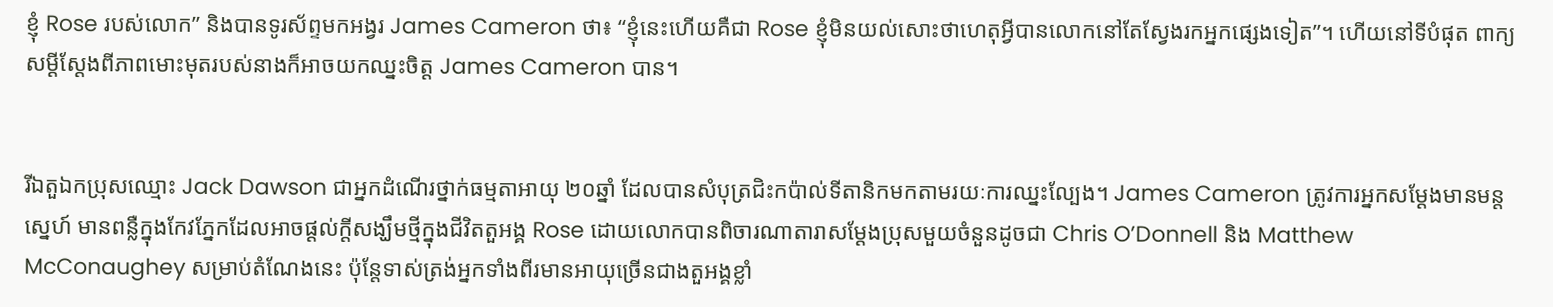ខ្ញុំ Rose របស់លោក” និងបានទូរស័ព្ទមកអង្វរ James Cameron ថា៖ “ខ្ញុំនេះហើយគឺជា Rose ខ្ញុំមិនយល់សោះថាហេតុអ្វីបានលោកនៅតែស្វែងរកអ្នកផ្សេងទៀត”។ ហើយនៅទីបំផុត ពាក្យសម្ដីស្ដែងពីភាពមោះមុតរបស់នាងក៏អាចយកឈ្នះចិត្ត James Cameron បាន។


រីឯតួឯកប្រុសឈ្មោះ Jack Dawson ជាអ្នកដំណើរថ្នាក់ធម្មតាអាយុ ២០ឆ្នាំ ដែលបានសំបុត្រជិះកប៉ាល់ទីតានិកមកតាមរយៈការឈ្នះល្បែង។ James Cameron ត្រូវការអ្នកសម្ដែងមានមន្តស្នេហ៍ មានពន្លឺក្នុងកែវភ្នែកដែលអាចផ្ដល់ក្ដីសង្ឃឹមថ្មីក្នុងជីវិតតួអង្គ Rose ដោយលោកបានពិចារណាតារាសម្ដែងប្រុសមួយចំនួនដូចជា Chris O’Donnell និង Matthew McConaughey សម្រាប់តំណែងនេះ ប៉ុន្តែទាស់ត្រង់អ្នកទាំងពីរមានអាយុច្រើនជាងតួអង្គខ្លាំ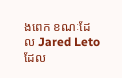ងពេក ខណៈដែល Jared Leto ដែល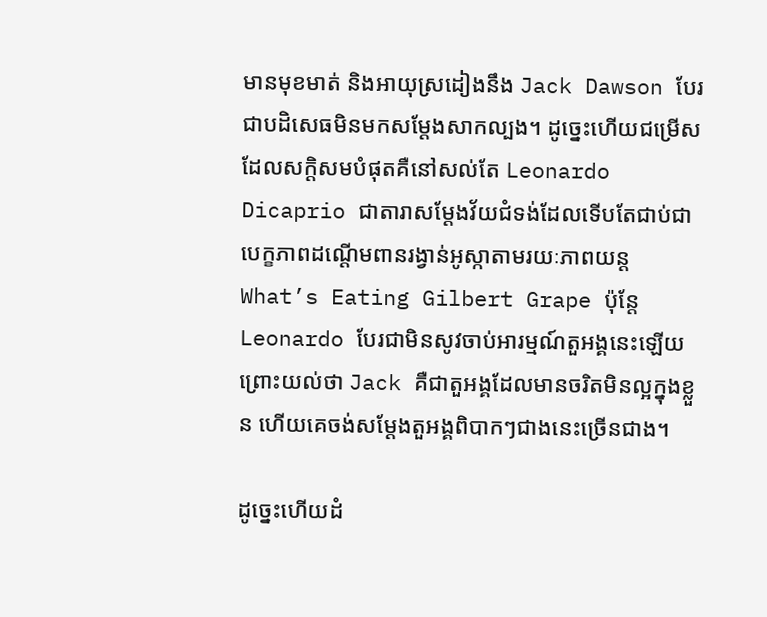មានមុខមាត់ និងអាយុស្រដៀងនឹង Jack Dawson បែរជាបដិសេធមិនមកសម្ដែងសាកល្បង។ ដូច្នេះហើយជម្រើសដែលសក្ដិសមបំផុតគឺនៅសល់តែ Leonardo Dicaprio ជាតារាសម្ដែងវ័យជំទង់ដែលទើបតែជាប់ជាបេក្ខភាពដណ្ដើមពានរង្វាន់អូស្កាតាមរយៈភាពយន្ត What’s Eating Gilbert Grape ប៉ុន្តែ Leonardo បែរជាមិនសូវចាប់អារម្មណ៍តួអង្គនេះឡើយព្រោះយល់ថា Jack គឺជាតួអង្គដែលមានចរិតមិនល្អក្នុងខ្លួន ហើយគេចង់សម្ដែងតួអង្គពិបាកៗជាងនេះច្រើនជាង។

ដូច្នេះហើយដំ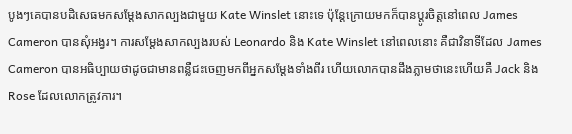បូងៗគេបានបដិសេធមកសម្ដែងសាកល្បងជាមួយ Kate Winslet នោះទេ ប៉ុន្តែក្រោយមកក៏បានប្ដូរចិត្តនៅពេល James Cameron បានសុំអង្វរ។ ការសម្ដែងសាកល្បងរបស់ Leonardo និង Kate Winslet នៅពេលនោះ គឺជាវិនាទីដែល James Cameron បានអធិប្បាយថាដូចជាមានពន្លឺជះចេញមកពីអ្នកសម្ដែងទាំងពីរ ហើយលោកបានដឹងភ្លាមថានេះហើយគឺ Jack និង Rose ដែលលោកត្រូវការ។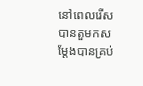នៅពេលរើសបានតួមកសម្ដែងបានគ្រប់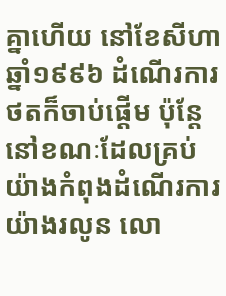គ្នាហើយ នៅខែសីហា ឆ្នាំ១៩៩៦ ដំណើរការថតក៏ចាប់ផ្ដើម ប៉ុន្តែនៅខណៈដែលគ្រប់យ៉ាងកំពុងដំណើរការយ៉ាងរលូន លោ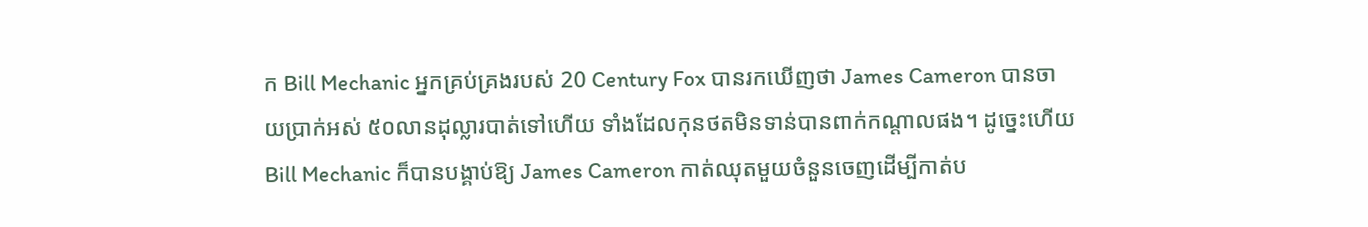ក Bill Mechanic អ្នកគ្រប់គ្រងរបស់ 20 Century Fox បានរកឃើញថា James Cameron បានចាយប្រាក់អស់ ៥០លានដុល្លារបាត់ទៅហើយ ទាំងដែលកុនថតមិនទាន់បានពាក់កណ្ដាលផង។ ដូច្នេះហើយ Bill Mechanic ក៏បានបង្គាប់ឱ្យ James Cameron កាត់ឈុតមួយចំនួនចេញដើម្បីកាត់ប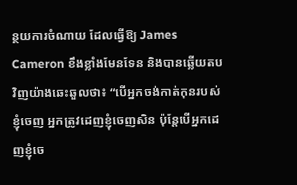ន្ថយការចំណាយ ដែលធ្វើឱ្យ James Cameron ខឹងខ្លាំងមែនទែន និងបានឆ្លើយតបវិញយ៉ាងឆេះឆួលថា៖ “បើអ្នកចង់កាត់កុនរបស់ខ្ញុំចេញ អ្នកត្រូវដេញខ្ញុំចេញសិន ប៉ុន្តែបើអ្នកដេញខ្ញុំចេ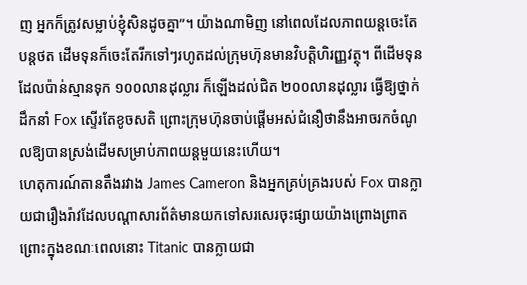ញ អ្នកក៏ត្រូវសម្លាប់ខ្ញុំសិនដូចគ្នា”។ យ៉ាងណាមិញ នៅពេលដែលភាពយន្តចេះតែបន្តថត ដើមទុនក៏ចេះតែរីកទៅៗរហូតដល់ក្រុមហ៊ុនមានវិបត្តិហិរញ្ញវត្ថុ។ ពីដើមទុនដែលប៉ាន់ស្មានទុក ១០០លានដុល្លារ ក៏ឡើងដល់ជិត ២០០លានដុល្លារ ធ្វើឱ្យថ្នាក់ដឹកនាំ Fox ស្ទើរតែខូចសតិ ព្រោះក្រុមហ៊ុនចាប់ផ្ដើមអស់ជំនឿថានឹងអាចរកចំណូលឱ្យបានស្រង់ដើមសម្រាប់ភាពយន្តមួយនេះហើយ។
ហេតុការណ៍តានតឹងរវាង James Cameron និងអ្នកគ្រប់គ្រងរបស់ Fox បានក្លាយជារឿងរ៉ាវដែលបណ្ដាសារព័ត៌មានយកទៅសរសេរចុះផ្សាយយ៉ាងព្រោងព្រាត ព្រោះក្នុងខណៈពេលនោះ Titanic បានក្លាយជា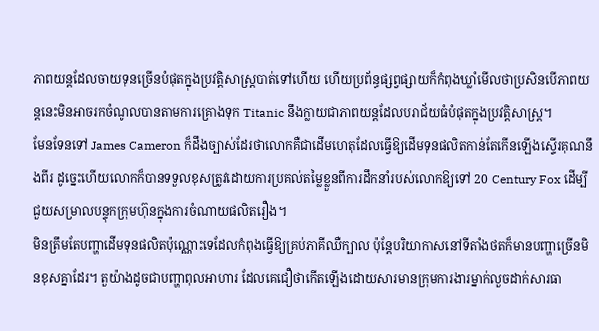ភាពយន្តដែលចាយទុនច្រើនបំផុតក្នុងប្រវត្តិសាស្ត្របាត់ទៅហើយ ហើយប្រព័ន្ធផ្សព្វផ្សាយក៏កំពុងឃ្លាំមើលថាប្រសិនបើភាពយន្តនេះមិនអាចរកចំណូលបានតាមការគ្រោងទុក Titanic នឹងក្លាយជាភាពយន្តដែលបរាជ័យធំបំផុតក្នុងប្រវត្តិសាស្ត្រ។
មែនទែនទៅ James Cameron ក៏ដឹងច្បាស់ដែរថាលោកគឺជាដើមហេតុដែលធ្វើឱ្យដើមទុនផលិតកាន់តែកើនឡើងស្ទើរគុណនឹងពីរ ដូច្នេះហើយលោកក៏បានទទួលខុសត្រូវដោយការប្រគល់តម្លៃខ្លួនពីការដឹកនាំរបស់លោកឱ្យទៅ 20 Century Fox ដើម្បីជួយសម្រាលបន្ទុកក្រុមហ៊ុនក្នុងការចំណាយផលិតរឿង។
មិនត្រឹមតែបញ្ហាដើមទុនផលិតប៉ុណ្ណោះទេដែលកំពុងធ្វើឱ្យគ្រប់ភាគីឈឺក្បាល ប៉ុន្តែបរិយាកាសនៅទីតាំងថតក៏មានបញ្ហាច្រើនមិនខុសគ្នាដែរ។ តួយ៉ាងដូចជាបញ្ហាពុលអាហារ ដែលគេជឿថាកើតឡើងដោយសារមានក្រុមការងារម្នាក់លួចដាក់សារធា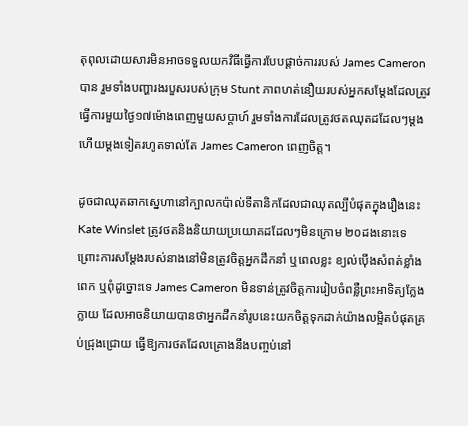តុពុលដោយសារមិនអាចទទួលយកវិធីធ្វើការបែបផ្ដាច់ការរបស់ James Cameron បាន រួមទាំងបញ្ហារងរបួសរបស់ក្រុម Stunt ភាពហត់នឿយរបស់អ្នកសម្ដែងដែលត្រូវធ្វើការមួយថ្ងៃ១៧ម៉ោងពេញមួយសប្ដាហ៍ រួមទាំងការដែលត្រូវថតឈុតដដែលៗម្ដងហើយម្ដងទៀតរហូតទាល់តែ James Cameron ពេញចិត្ត។

ដូចជាឈុតឆាកស្នេហានៅក្បាលកប៉ាល់ទីតានិកដែលជាឈុតល្បីបំផុតក្នុងរឿងនេះ Kate Winslet ត្រូវថតនិងនិយាយប្រយោគដដែលៗមិនក្រោម ២០ដងនោះទេ ព្រោះការសម្ដែងរបស់នាងនៅមិនត្រូវចិត្តអ្នកដឹកនាំ ឬពេលខ្លះ ខ្យល់ប៉ើងសំពត់ខ្លាំងពេក ឬពុំដូច្នោះទេ James Cameron មិនទាន់ត្រូវចិត្តការរៀបចំពន្លឺព្រះអាទិត្យក្លែងក្លាយ ដែលអាចនិយាយបានថាអ្នកដឹកនាំរូបនេះយកចិត្តទុកដាក់យ៉ាងលម្អិតបំផុតគ្រប់ជ្រុងជ្រោយ ធ្វើឱ្យការថតដែលគ្រោងនឹងបញ្ចប់នៅ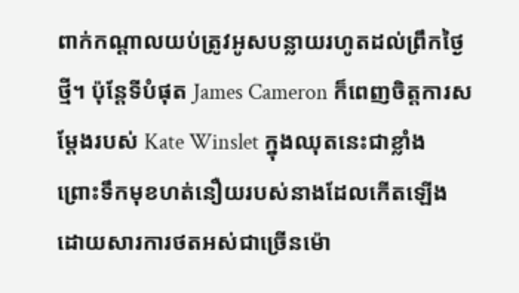ពាក់កណ្ដាលយប់ត្រូវអូសបន្លាយរហូតដល់ព្រឹកថ្ងៃថ្មី។ ប៉ុន្តែទីបំផុត James Cameron ក៏ពេញចិត្តការសម្ដែងរបស់ Kate Winslet ក្នុងឈុតនេះជាខ្លាំង ព្រោះទឹកមុខហត់នឿយរបស់នាងដែលកើតឡើងដោយសារការថតអស់ជាច្រើនម៉ោ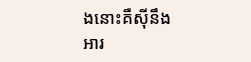ងនោះគឺស៊ីនឹងអារ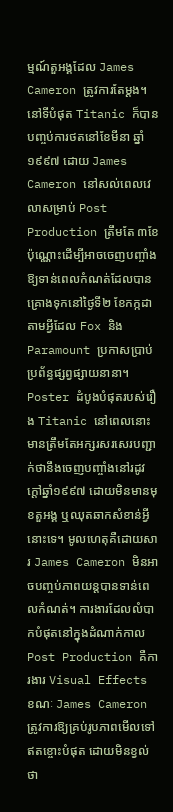ម្មណ៍តួអង្គដែល James Cameron ត្រូវការតែម្ដង។
នៅទីបំផុត Titanic ក៏បានបញ្ចប់ការថតនៅខែមីនា ឆ្នាំ១៩៩៧ ដោយ James Cameron នៅសល់ពេលវេលាសម្រាប់ Post Production ត្រឹមតែ ៣ខែប៉ុណ្ណោះដើម្បីអាចចេញបញ្ចាំងឱ្យទាន់ពេលកំណត់ដែលបានគ្រោងទុកនៅថ្ងៃទី២ ខែកក្កដា តាមអ្វីដែល Fox និង Paramount ប្រកាសប្រាប់ប្រព័ន្ធផ្សព្វផ្សាយនានា។ Poster ដំបូងបំផុតរបស់រឿង Titanic នៅពេលនោះមានត្រឹមតែអក្សរសរសេរបញ្ជាក់ថានឹងចេញបញ្ចាំងនៅរដូវក្ដៅឆ្នាំ១៩៩៧ ដោយមិនមានមុខតួអង្គ ឬឈុតឆាកសំខាន់អ្វីនោះទេ។ មូលហេតុគឺដោយសារ James Cameron មិនអាចបញ្ចប់ភាពយន្តបានទាន់ពេលកំណត់។ ការងារដែលលំបាកបំផុតនៅក្នុងដំណាក់កាល Post Production គឺការងារ Visual Effects ខណៈ James Cameron ត្រូវការឱ្យគ្រប់រូបភាពមើលទៅឥតខ្ចោះបំផុត ដោយមិនខ្វល់ថា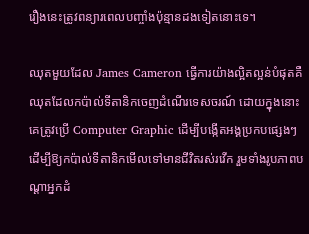រឿងនេះត្រូវពន្យារពេលបញ្ចាំងប៉ុន្មានដងទៀតនោះទេ។

ឈុតមួយដែល James Cameron ធ្វើការយ៉ាងល្អិតល្អន់បំផុតគឺឈុតដែលកប៉ាល់ទីតានិកចេញដំណើរទេសចរណ៍ ដោយក្នុងនោះគេត្រូវប្រើ Computer Graphic ដើម្បីបង្កើតអង្គប្រកបផ្សេងៗដើម្បីឱ្យកប៉ាល់ទីតានិកមើលទៅមានជីវិតរស់រវើក រួមទាំងរូបភាពបណ្ដាអ្នកដំ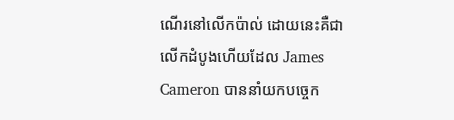ណើរនៅលើកប៉ាល់ ដោយនេះគឺជាលើកដំបូងហើយដែល James Cameron បាននាំយកបច្ចេក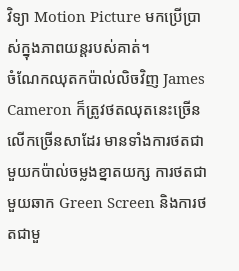វិទ្យា Motion Picture មកប្រើប្រាស់ក្នុងភាពយន្តរបស់គាត់។
ចំណែកឈុតកប៉ាល់លិចវិញ James Cameron ក៏ត្រូវថតឈុតនេះច្រើនលើកច្រើនសាដែរ មានទាំងការថតជាមួយកប៉ាល់ចម្លងខ្នាតយក្ស ការថតជាមួយឆាក Green Screen និងការថតជាមួ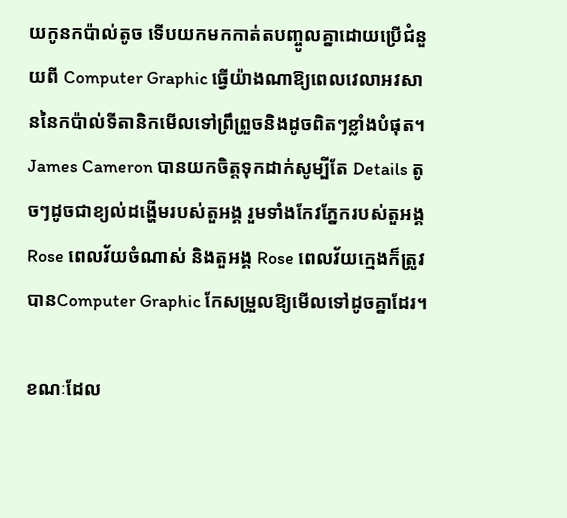យកូនកប៉ាល់តូច ទើបយកមកកាត់តបញ្ចូលគ្នាដោយប្រើជំនួយពី Computer Graphic ធ្វើយ៉ាងណាឱ្យពេលវេលាអវសាននៃកប៉ាល់ទីតានិកមើលទៅព្រឹព្រួចនិងដូចពិតៗខ្លាំងបំផុត។
James Cameron បានយកចិត្តទុកដាក់សូម្បីតែ Details តូចៗដូចជាខ្យល់ដង្ហើមរបស់តួអង្គ រួមទាំងកែវភ្នែករបស់តួអង្គ Rose ពេលវ័យចំណាស់ និងតួអង្គ Rose ពេលវ័យក្មេងក៏ត្រូវបានComputer Graphic កែសម្រួលឱ្យមើលទៅដូចគ្នាដែរ។

ខណៈដែល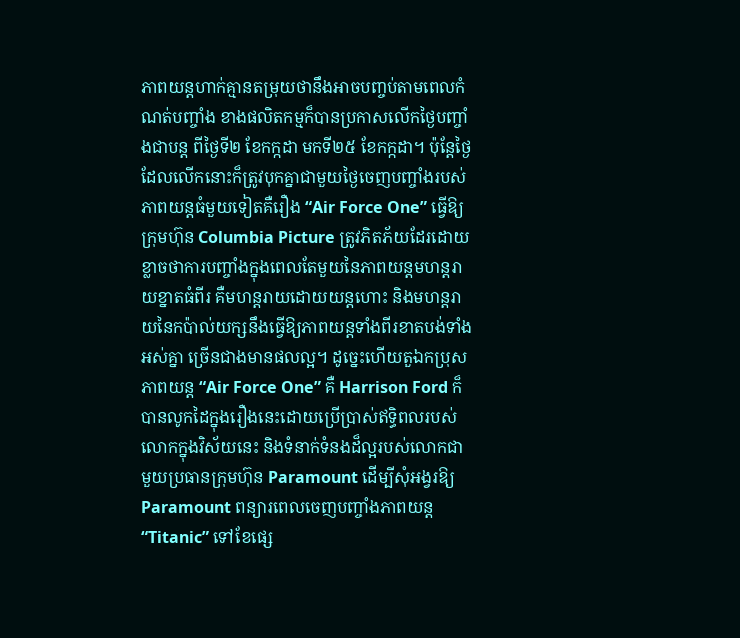ភាពយន្តហាក់គ្មានតម្រុយថានឹងអាចបញ្ចប់តាមពេលកំណត់បញ្ចាំង ខាងផលិតកម្មក៏បានប្រកាសលើកថ្ងៃបញ្ចាំងជាបន្ត ពីថ្ងៃទី២ ខែកក្កដា មកទី២៥ ខែកក្កដា។ ប៉ុន្តែថ្ងៃដែលលើកនោះក៏ត្រូវបុកគ្នាជាមួយថ្ងៃចេញបញ្ចាំងរបស់ភាពយន្តធំមួយទៀតគឺរឿង “Air Force One” ធ្វើឱ្យក្រុមហ៊ុន Columbia Picture ត្រូវភិតភ័យដែរដោយខ្លាចថាការបញ្ចាំងក្នុងពេលតែមួយនៃភាពយន្តមហន្តរាយខ្នាតធំពីរ គឺមហន្តរាយដោយយន្តហោះ និងមហន្តរាយនៃកប៉ាល់យក្សនឹងធ្វើឱ្យភាពយន្តទាំងពីរខាតបង់ទាំងអស់គ្នា ច្រើនជាងមានផលល្អ។ ដូច្នេះហើយតួឯកប្រុសភាពយន្ត “Air Force One” គឺ Harrison Ford ក៏បានលូកដៃក្នុងរឿងនេះដោយប្រើប្រាស់ឥទ្ធិពលរបស់លោកក្នុងវិស័យនេះ និងទំនាក់ទំនងដ៏ល្អរបស់លោកជាមួយប្រធានក្រុមហ៊ុន Paramount ដើម្បីសុំអង្វរឱ្យ Paramount ពន្យារពេលចេញបញ្ចាំងភាពយន្ត “Titanic” ទៅខែផ្សេ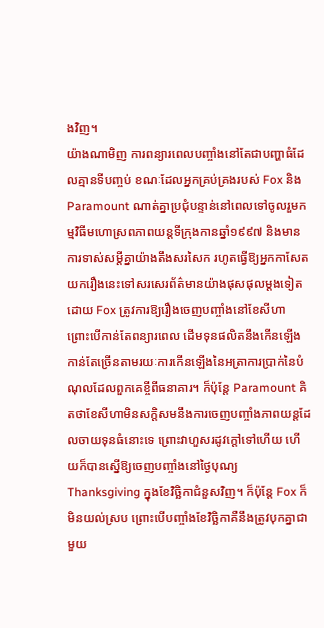ងវិញ។
យ៉ាងណាមិញ ការពន្យារពេលបញ្ចាំងនៅតែជាបញ្ហាធំដែលគ្មានទីបញ្ចប់ ខណៈដែលអ្នកគ្រប់គ្រងរបស់ Fox និង Paramount ណាត់គ្នាប្រជុំបន្ទាន់នៅពេលទៅចូលរួមកម្មវិធីមហោស្រពភាពយន្តទីក្រុងកានឆ្នាំ១៩៩៧ និងមានការទាស់សម្ដីគ្នាយ៉ាងតឹងសរសៃក រហូតធ្វើឱ្យអ្នកកាសែតយករឿងនេះទៅសរសេរព័ត៌មានយ៉ាងផុសផុលម្ដងទៀត ដោយ Fox ត្រូវការឱ្យរឿងចេញបញ្ចាំងនៅខែសីហា ព្រោះបើកាន់តែពន្យារពេល ដើមទុនផលិតនឹងកើនឡើងកាន់តែច្រើនតាមរយៈការកើនឡើងនៃអត្រាការប្រាក់នៃបំណុលដែលពួកគេខ្ចីពីធនាគារ។ ក៏ប៉ុន្តែ Paramount គិតថាខែសីហាមិនសក្តិសមនឹងការចេញបញ្ចាំងភាពយន្តដែលចាយទុនធំនោះទេ ព្រោះវាហួសរដូវក្ដៅទៅហើយ ហើយក៏បានស្នើឱ្យចេញបញ្ចាំងនៅថ្ងៃបុណ្យ Thanksgiving ក្នុងខែវិច្ឆិកាជំនួសវិញ។ ក៏ប៉ុន្តែ Fox ក៏មិនយល់ស្រប ព្រោះបើបញ្ចាំងខែវិច្ឆិកាគឺនឹងត្រូវបុកគ្នាជាមួយ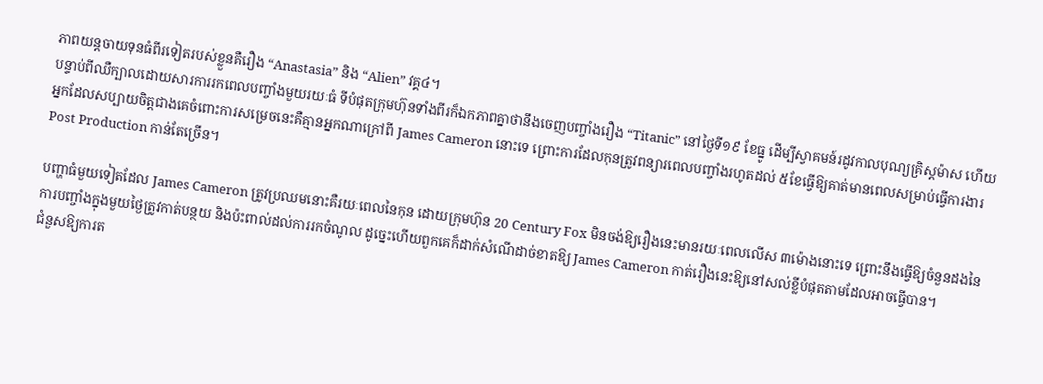ភាពយន្តចាយទុនធំពីរទៀតរបស់ខ្លួនគឺរឿង “Anastasia” និង “Alien” វគ្គ៤។
បន្ទាប់ពីឈឺក្បាលដោយសារការរកពេលបញ្ចាំងមួយរយៈធំ ទីបំផុតក្រុមហ៊ុនទាំងពីរក៏ឯកភាពគ្នាថានឹងចេញបញ្ចាំងរឿង “Titanic” នៅថ្ងៃទី១៩ ខែធ្នូ ដើម្បីស្វាគមន៍រដូវកាលបុណ្យគ្រិស្តម៉ាស ហើយអ្នកដែលសប្បាយចិត្តជាងគេចំពោះការសម្រេចនេះគឺគ្មានអ្នកណាក្រៅពី James Cameron នោះទេ ព្រោះការដែលកុនត្រូវពន្យារពេលបញ្ចាំងរហូតដល់ ៥ខែធ្វើឱ្យគាត់មានពេលសម្រាប់ធ្វើការងារ Post Production កាន់តែច្រើន។

បញ្ហាធំមួយទៀតដែល James Cameron ត្រូវប្រឈមនោះគឺរយៈពេលនៃកុន ដោយក្រុមហ៊ុន 20 Century Fox មិនចង់ឱ្យរឿងនេះមានរយៈពេលលើស ៣ម៉ោងនោះទេ ព្រោះនឹងធ្វើឱ្យចំនួនដងនៃការបញ្ចាំងក្នុងមួយថ្ងៃត្រូវកាត់បន្ថយ និងប៉ះពាល់ដល់ការរកចំណូល ដូច្នេះហើយពួកគេក៏ដាក់សំណើដាច់ខាតឱ្យ James Cameron កាត់រឿងនេះឱ្យនៅសល់ខ្លីបំផុតតាមដែលអាចធ្វើបាន។
ជំនួសឱ្យការត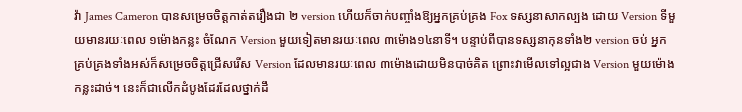វ៉ា James Cameron បានសម្រេចចិត្តកាត់តរឿងជា ២ version ហើយក៏ចាក់បញ្ចាំងឱ្យអ្នកគ្រប់គ្រង Fox ទស្សនាសាកល្បង ដោយ Version ទីមួយមានរយៈពេល ១ម៉ោងកន្លះ ចំណែក Version មួយទៀតមានរយៈពេល ៣ម៉ោង១៤នាទី។ បន្ទាប់ពីបានទស្សនាកុនទាំង២ version ចប់ អ្នកគ្រប់គ្រងទាំងអស់ក៏សម្រេចចិត្តជ្រើសរើស Version ដែលមានរយៈពេល ៣ម៉ោងដោយមិនបាច់គិត ព្រោះវាមើលទៅល្អជាង Version មួយម៉ោងកន្លះដាច់។ នេះក៏ជាលើកដំបូងដែរដែលថ្នាក់ដឹ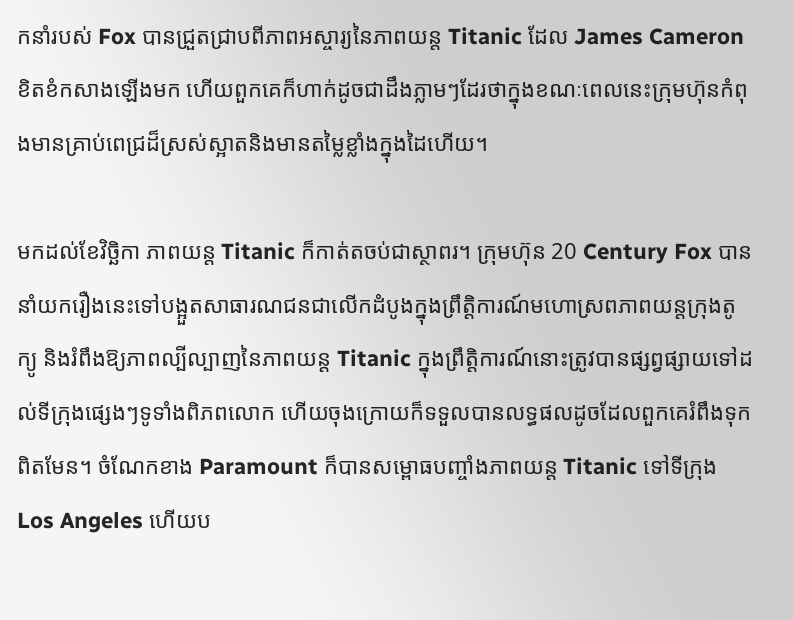កនាំរបស់ Fox បានជ្រួតជ្រាបពីភាពអស្ចារ្យនៃភាពយន្ត Titanic ដែល James Cameron ខិតខំកសាងឡើងមក ហើយពួកគេក៏ហាក់ដូចជាដឹងភ្លាមៗដែរថាក្នុងខណៈពេលនេះក្រុមហ៊ុនកំពុងមានគ្រាប់ពេជ្រដ៏ស្រស់ស្អាតនិងមានតម្លៃខ្លាំងក្នុងដៃហើយ។

មកដល់ខែវិច្ឆិកា ភាពយន្ត Titanic ក៏កាត់តចប់ជាស្ថាពរ។ ក្រុមហ៊ុន 20 Century Fox បាននាំយករឿងនេះទៅបង្អួតសាធារណជនជាលើកដំបូងក្នុងព្រឹត្តិការណ៍មហោស្រពភាពយន្តក្រុងតូក្យូ និងរំពឹងឱ្យភាពល្បីល្បាញនៃភាពយន្ត Titanic ក្នុងព្រឹត្តិការណ៍នោះត្រូវបានផ្សព្វផ្សាយទៅដល់ទីក្រុងផ្សេងៗទូទាំងពិភពលោក ហើយចុងក្រោយក៏ទទួលបានលទ្ធផលដូចដែលពួកគេរំពឹងទុកពិតមែន។ ចំណែកខាង Paramount ក៏បានសម្ពោធបញ្ចាំងភាពយន្ត Titanic ទៅទីក្រុង Los Angeles ហើយប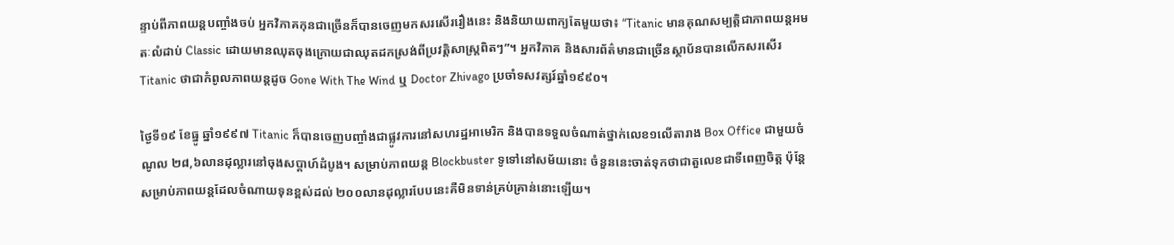ន្ទាប់ពីភាពយន្តបញ្ចាំងចប់ អ្នកវិភាគកុនជាច្រើនក៏បានចេញមកសរសើររឿងនេះ និងនិយាយពាក្យតែមួយថា៖ “Titanic មានគុណសម្បត្តិជាភាពយន្តអមតៈលំដាប់ Classic ដោយមានឈុតចុងក្រោយជាឈុតដកស្រង់ពីប្រវត្តិសាស្ត្រពិតៗ”។ អ្នកវិភាគ និងសារព័ត៌មានជាច្រើនស្ថាប័នបានលើកសរសើរ Titanic ថាជាកំពូលភាពយន្តដូច Gone With The Wind ឬ Doctor Zhivago ប្រចាំទសវត្សរ៍ឆ្នាំ១៩៩០។

ថ្ងៃទី១៩ ខែធ្នូ ឆ្នាំ១៩៩៧ Titanic ក៏បានចេញបញ្ចាំងជាផ្លូវការនៅសហរដ្ឋអាមេរិក និងបានទទួលចំណាត់ថ្នាក់លេខ១លើតារាង Box Office ជាមួយចំណូល ២៨,៦លានដុល្លារនៅចុងសប្ដាហ៍ដំបូង។ សម្រាប់ភាពយន្ត Blockbuster ទូទៅនៅសម័យនោះ ចំនួននេះចាត់ទុកថាជាតួលេខជាទីពេញចិត្ត ប៉ុន្តែសម្រាប់ភាពយន្តដែលចំណាយទុនខ្ពស់ដល់ ២០០លានដុល្លារបែបនេះគឺមិនទាន់គ្រប់គ្រាន់នោះឡើយ។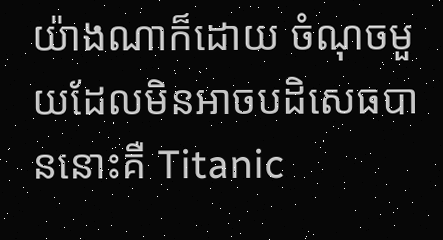យ៉ាងណាក៏ដោយ ចំណុចមួយដែលមិនអាចបដិសេធបាននោះគឺ Titanic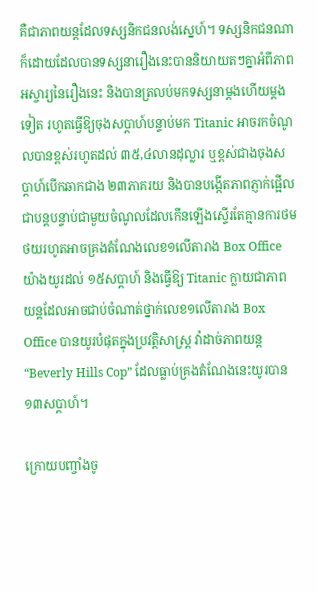គឺជាភាពយន្តដែលទស្សនិកជនលង់ស្នេហ៍។ ទស្សនិកជនណាក៏ដោយដែលបានទស្សនារឿងនេះបាននិយាយតៗគ្នាអំពីភាពអស្ចារ្យនៃរឿងនេះ និងបានត្រលប់មកទស្សនាម្ដងហើយម្ដងទៀត រហូតធ្វើឱ្យចុងសប្ដាហ៍បន្ទាប់មក Titanic អាចរកចំណូលបានខ្ពស់រហូតដល់ ៣៥,៤លានដុល្លារ ឬខ្ពស់ជាងចុងសប្ដាហ៍បើកឆាកជាង ២៣ភាគរយ និងបានបង្កើតភាពភ្ញាក់ផ្អើលជាបន្តបន្ទាប់ជាមួយចំណូលដែលកើនឡើងស្ទើរតែគ្មានការថមថយរហូតអាចគ្រងតំណែងលេខ១លើតារាង Box Office យ៉ាងយូរដល់ ១៥សប្ដាហ៍ និងធ្វើឱ្យ Titanic ក្លាយជាភាពយន្តដែលអាចជាប់ចំណាត់ថ្នាក់លេខ១លើតារាង Box Office បានយូរបំផុតក្នុងប្រវត្តិសាស្ត្រ វ៉ាដាច់ភាពយន្ត “Beverly Hills Cop” ដែលធ្លាប់គ្រងតំណែងនេះយូរបាន ១៣សប្ដាហ៍។

ក្រោយបញ្ចាំងចូ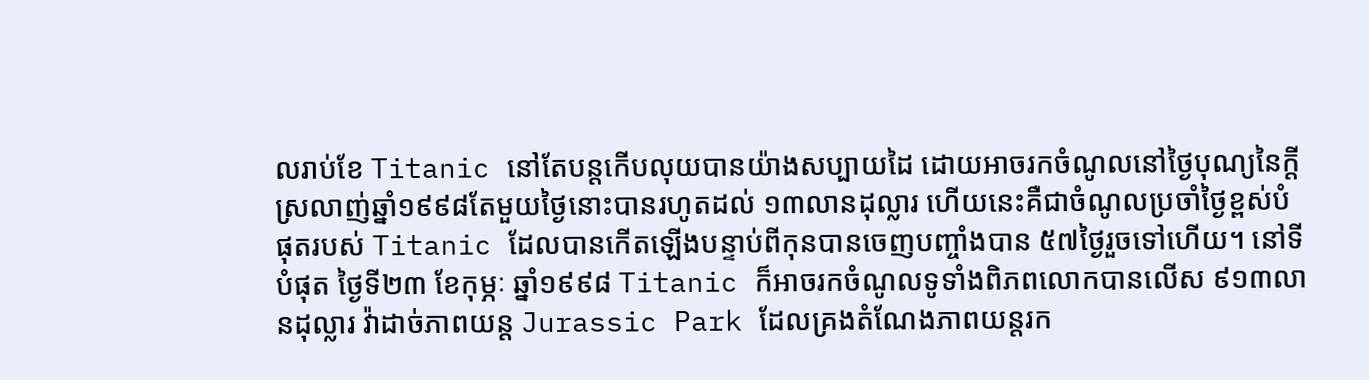លរាប់ខែ Titanic នៅតែបន្តកើបលុយបានយ៉ាងសប្បាយដៃ ដោយអាចរកចំណូលនៅថ្ងៃបុណ្យនៃក្ដីស្រលាញ់ឆ្នាំ១៩៩៨តែមួយថ្ងៃនោះបានរហូតដល់ ១៣លានដុល្លារ ហើយនេះគឺជាចំណូលប្រចាំថ្ងៃខ្ពស់បំផុតរបស់ Titanic ដែលបានកើតឡើងបន្ទាប់ពីកុនបានចេញបញ្ចាំងបាន ៥៧ថ្ងៃរួចទៅហើយ។ នៅទីបំផុត ថ្ងៃទី២៣ ខែកុម្ភៈ ឆ្នាំ១៩៩៨ Titanic ក៏អាចរកចំណូលទូទាំងពិភពលោកបានលើស ៩១៣លានដុល្លារ វ៉ាដាច់ភាពយន្ត Jurassic Park ដែលគ្រងតំណែងភាពយន្តរក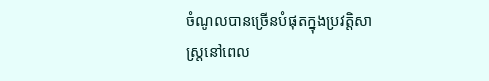ចំណូលបានច្រើនបំផុតក្នុងប្រវត្តិសាស្ត្រនៅពេល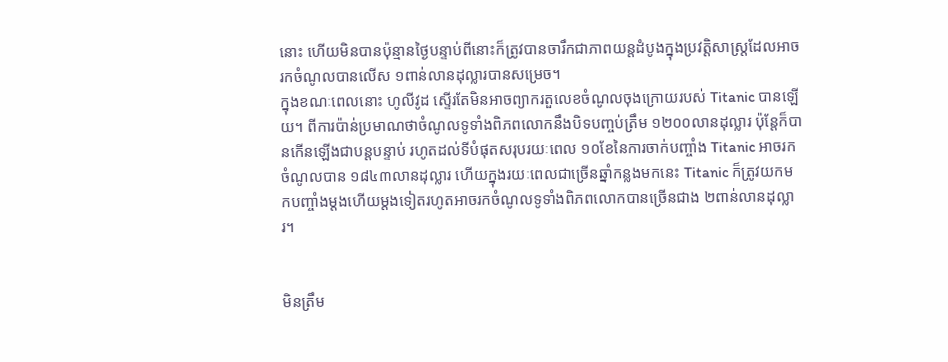នោះ ហើយមិនបានប៉ុន្មានថ្ងៃបន្ទាប់ពីនោះក៏ត្រូវបានចារឹកជាភាពយន្តដំបូងក្នុងប្រវត្តិសាស្ត្រដែលអាចរកចំណូលបានលើស ១ពាន់លានដុល្លារបានសម្រេច។
ក្នុងខណៈពេលនោះ ហូលីវូដ ស្ទើរតែមិនអាចព្យាករតួលេខចំណូលចុងក្រោយរបស់ Titanic បានឡើយ។ ពីការប៉ាន់ប្រមាណថាចំណូលទូទាំងពិភពលោកនឹងបិទបញ្ចប់ត្រឹម ១២០០លានដុល្លារ ប៉ុន្តែក៏បានកើនឡើងជាបន្តបន្ទាប់ រហូតដល់ទីបំផុតសរុបរយៈពេល ១០ខែនៃការចាក់បញ្ចាំង Titanic អាចរកចំណូលបាន ១៨៤៣លានដុល្លារ ហើយក្នុងរយៈពេលជាច្រើនឆ្នាំកន្លងមកនេះ Titanic ក៏ត្រូវយកមកបញ្ចាំងម្ដងហើយម្ដងទៀតរហូតអាចរកចំណូលទូទាំងពិភពលោកបានច្រើនជាង ២ពាន់លានដុល្លារ។


មិនត្រឹម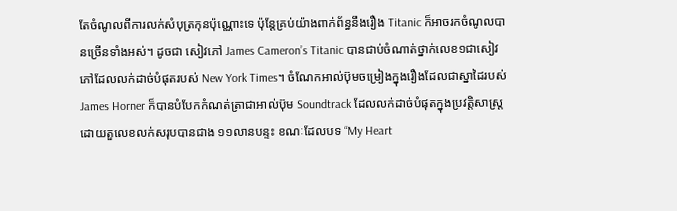តែចំណូលពីការលក់សំបុត្រកុនប៉ុណ្ណោះទេ ប៉ុន្តែគ្រប់យ៉ាងពាក់ព័ន្ធនឹងរឿង Titanic ក៏អាចរកចំណូលបានច្រើនទាំងអស់។ ដូចជា សៀវភៅ James Cameron’s Titanic បានជាប់ចំណាត់ថ្នាក់លេខ១ជាសៀវភៅដែលលក់ដាច់បំផុតរបស់ New York Times។ ចំណែកអាល់ប៊ុមចម្រៀងក្នុងរឿងដែលជាស្នាដៃរបស់ James Horner ក៏បានបំបែកកំណត់ត្រាជាអាល់ប៊ុម Soundtrack ដែលលក់ដាច់បំផុតក្នុងប្រវត្តិសាស្ត្រ ដោយតួលេខលក់សរុបបានជាង ១១លានបន្ទះ ខណៈដែលបទ “My Heart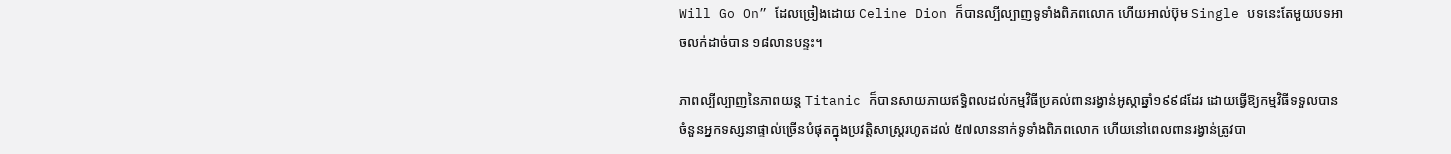Will Go On” ដែលច្រៀងដោយ Celine Dion ក៏បានល្បីល្បាញទូទាំងពិភពលោក ហើយអាល់ប៊ុម Single បទនេះតែមួយបទអាចលក់ដាច់បាន ១៨លានបន្ទះ។

ភាពល្បីល្បាញនៃភាពយន្ត Titanic ក៏បានសាយភាយឥទ្ធិពលដល់កម្មវិធីប្រគល់ពានរង្វាន់អូស្កាឆ្នាំ១៩៩៨ដែរ ដោយធ្វើឱ្យកម្មវិធីទទួលបានចំនួនអ្នកទស្សនាផ្ទាល់ច្រើនបំផុតក្នុងប្រវត្តិសាស្ត្ររហូតដល់ ៥៧លាននាក់ទូទាំងពិភពលោក ហើយនៅពេលពានរង្វាន់ត្រូវបា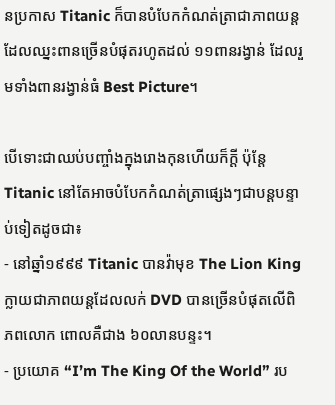នប្រកាស Titanic ក៏បានបំបែកកំណត់ត្រាជាភាពយន្តដែលឈ្នះពានច្រើនបំផុតរហូតដល់ ១១ពានរង្វាន់ ដែលរួមទាំងពានរង្វាន់ធំ Best Picture។

បើទោះជាឈប់បញ្ចាំងក្នុងរោងកុនហើយក៏ក្ដី ប៉ុន្តែ Titanic នៅតែអាចបំបែកកំណត់ត្រាផ្សេងៗជាបន្តបន្ទាប់ទៀតដូចជា៖
- នៅឆ្នាំ១៩៩៩ Titanic បានវ៉ាមុខ The Lion King ក្លាយជាភាពយន្តដែលលក់ DVD បានច្រើនបំផុតលើពិភពលោក ពោលគឺជាង ៦០លានបន្ទះ។
- ប្រយោគ “I’m The King Of the World” រប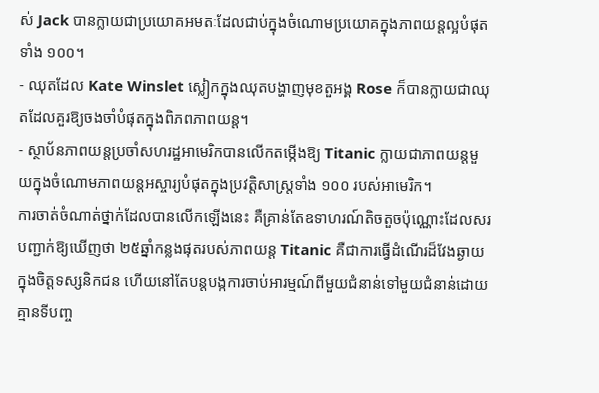ស់ Jack បានក្លាយជាប្រយោគអមតៈដែលជាប់ក្នុងចំណោមប្រយោគក្នុងភាពយន្តល្អបំផុតទាំង ១០០។
- ឈុតដែល Kate Winslet ស្លៀកក្នុងឈុតបង្ហាញមុខតួអង្គ Rose ក៏បានក្លាយជាឈុតដែលគួរឱ្យចងចាំបំផុតក្នុងពិភពភាពយន្ត។
- ស្ថាប័នភាពយន្តប្រចាំសហរដ្ឋអាមេរិកបានលើកតម្កើងឱ្យ Titanic ក្លាយជាភាពយន្តមួយក្នុងចំណោមភាពយន្តអស្ចារ្យបំផុតក្នុងប្រវត្តិសាស្ត្រទាំង ១០០ របស់អាមេរិក។
ការចាត់ចំណាត់ថ្នាក់ដែលបានលើកឡើងនេះ គឺគ្រាន់តែឧទាហរណ៍តិចតួចប៉ុណ្ណោះដែលសរបញ្ជាក់ឱ្យឃើញថា ២៥ឆ្នាំកន្លងផុតរបស់ភាពយន្ត Titanic គឺជាការធ្វើដំណើរដ៏វែងឆ្ងាយក្នុងចិត្តទស្សនិកជន ហើយនៅតែបន្តបង្កការចាប់អារម្មណ៍ពីមួយជំនាន់ទៅមួយជំនាន់ដោយគ្មានទីបញ្ច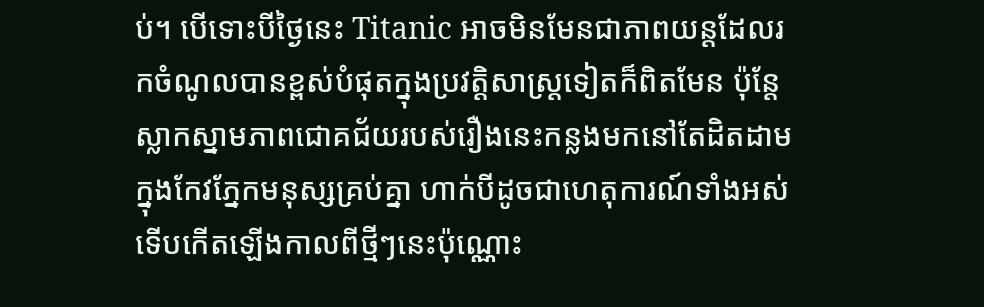ប់។ បើទោះបីថ្ងៃនេះ Titanic អាចមិនមែនជាភាពយន្តដែលរកចំណូលបានខ្ពស់បំផុតក្នុងប្រវត្តិសាស្ត្រទៀតក៏ពិតមែន ប៉ុន្តែស្លាកស្នាមភាពជោគជ័យរបស់រឿងនេះកន្លងមកនៅតែដិតដាមក្នុងកែវភ្នែកមនុស្សគ្រប់គ្នា ហាក់បីដូចជាហេតុការណ៍ទាំងអស់ទើបកើតឡើងកាលពីថ្មីៗនេះប៉ុណ្ណោះ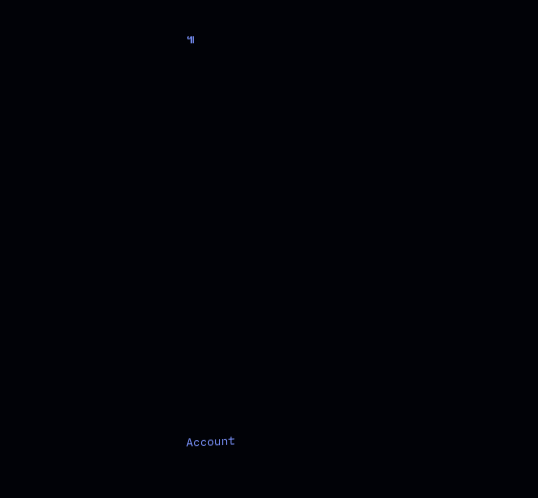៕



























Account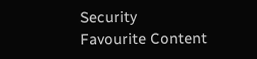Security
Favourite Content